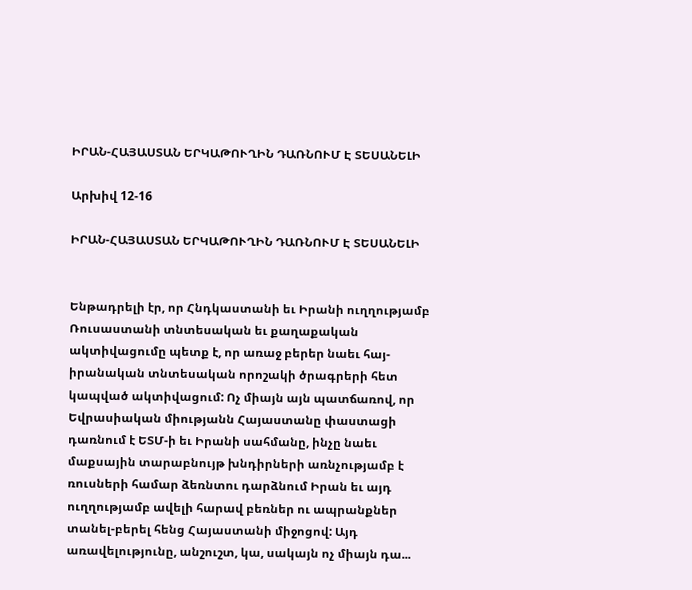ԻՐԱՆ-ՀԱՅԱՍՏԱՆ ԵՐԿԱԹՈՒՂԻՆ ԴԱՌՆՈՒՄ Է ՏԵՍԱՆԵԼԻ

Արխիվ 12-16

ԻՐԱՆ-ՀԱՅԱՍՏԱՆ ԵՐԿԱԹՈՒՂԻՆ ԴԱՌՆՈՒՄ Է ՏԵՍԱՆԵԼԻ


Ենթադրելի էր, որ Հնդկաստանի եւ Իրանի ուղղությամբ Ռուսաստանի տնտեսական եւ քաղաքական ակտիվացումը պետք է, որ առաջ բերեր նաեւ հայ-իրանական տնտեսական որոշակի ծրագրերի հետ կապված ակտիվացում: Ոչ միայն այն պատճառով, որ Եվրասիական միությանն Հայաստանը փաստացի դառնում է ԵՏՄ-ի եւ Իրանի սահմանը, ինչը նաեւ մաքսային տարաբնույթ խնդիրների առնչությամբ է ռուսների համար ձեռնտու դարձնում Իրան եւ այդ ուղղությամբ ավելի հարավ բեռներ ու ապրանքներ տանել-բերել հենց Հայաստանի միջոցով: Այդ առավելությունը, անշուշտ, կա, սակայն ոչ միայն դա...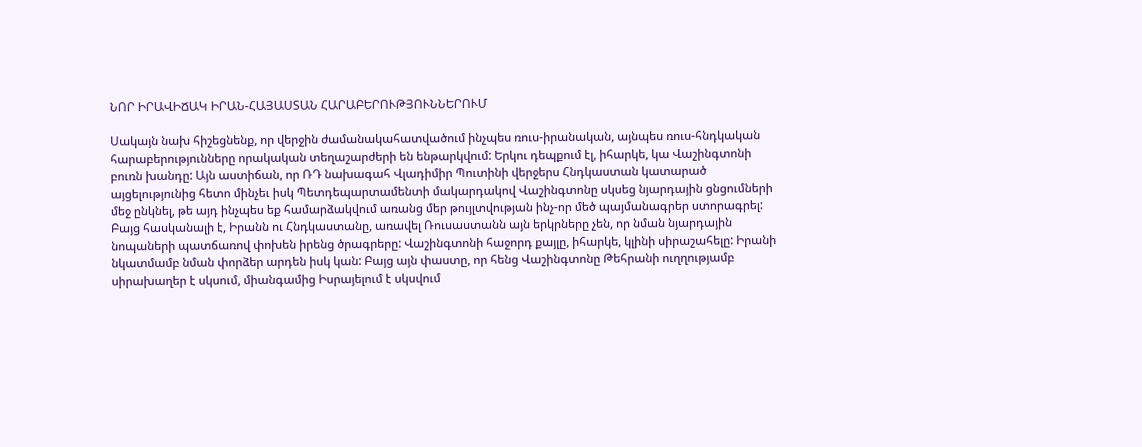ՆՈՐ ԻՐԱՎԻՃԱԿ ԻՐԱՆ-ՀԱՅԱՍՏԱՆ ՀԱՐԱԲԵՐՈՒԹՅՈՒՆՆԵՐՈՒՄ

Սակայն նախ հիշեցնենք, որ վերջին ժամանակահատվածում ինչպես ռուս-իրանական, այնպես ռուս-հնդկական հարաբերությունները որակական տեղաշարժերի են ենթարկվում: Երկու դեպքում էլ, իհարկե, կա Վաշինգտոնի բուռն խանդը: Այն աստիճան, որ ՌԴ նախագահ Վլադիմիր Պուտինի վերջերս Հնդկաստան կատարած այցելությունից հետո մինչեւ իսկ Պետդեպարտամենտի մակարդակով Վաշինգտոնը սկսեց նյարդային ցնցումների մեջ ընկնել, թե այդ ինչպես եք համարձակվում առանց մեր թույլտվության ինչ-որ մեծ պայմանագրեր ստորագրել: Բայց հասկանալի է, Իրանն ու Հնդկաստանը, առավել Ռուսաստանն այն երկրները չեն, որ նման նյարդային նոպաների պատճառով փոխեն իրենց ծրագրերը: Վաշինգտոնի հաջորդ քայլը, իհարկե, կլինի սիրաշահելը: Իրանի նկատմամբ նման փորձեր արդեն իսկ կան: Բայց այն փաստը, որ հենց Վաշինգտոնը Թեհրանի ուղղությամբ սիրախաղեր է սկսում, միանգամից Իսրայելում է սկսվում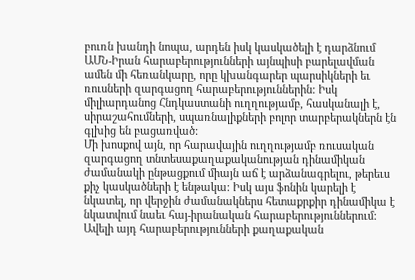բուռն խանդի նոպա, արդեն իսկ կասկածելի է դարձնում ԱՄՆ-Իրան հարաբերությունների այնպիսի բարելավման ամեն մի հեռանկարը, որը կխանգարեր պարսիկների եւ ռուսների զարգացող հարաբերություններին: Իսկ միլիարդանոց Հնդկաստանի ուղղությամբ, հասկանալի է, սիրաշահումների, սպառնալիքների բոլոր տարբերակներն էն գլխից են բացառված:
Մի խոսքով այն, որ հարավային ուղղությամբ ռուսական զարգացող տնտեսաքաղաքականության դինամիկան ժամանակի ընթացքում միայն աճ է արձանագրելու, թերեւս քիչ կասկածների է ենթակա: Իսկ այս ֆոնին կարելի է նկատել, որ վերջին ժամանակներս հետաքրքիր դինամիկա է նկատվում նաեւ հայ-իրանական հարաբերություններում: Ավելի այդ հարաբերությունների քաղաքական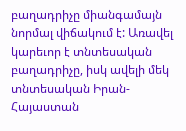բաղադրիչը միանգամայն նորմալ վիճակում է: Առավել կարեւոր է տնտեսական բաղադրիչը, իսկ ավելի մեկ տնտեսական Իրան-Հայաստան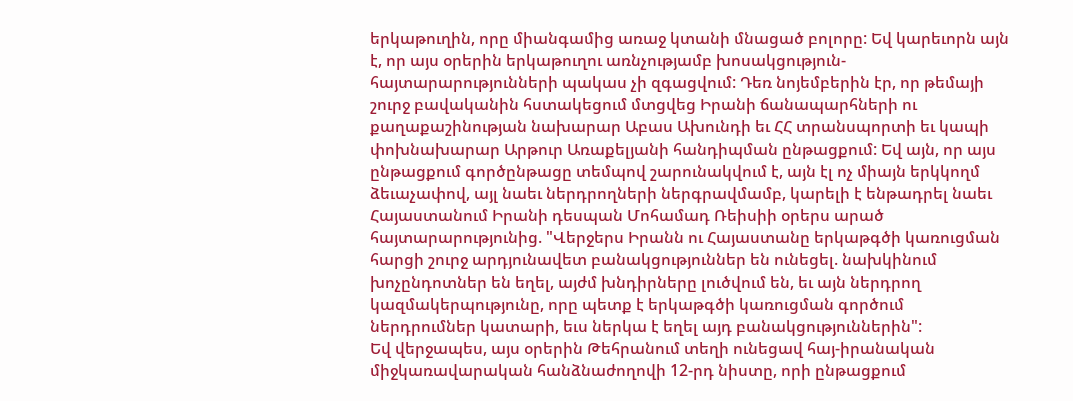երկաթուղին, որը միանգամից առաջ կտանի մնացած բոլորը: Եվ կարեւորն այն է, որ այս օրերին երկաթուղու առնչությամբ խոսակցություն-հայտարարությունների պակաս չի զգացվում: Դեռ նոյեմբերին էր, որ թեմայի շուրջ բավականին հստակեցում մտցվեց Իրանի ճանապարհների ու քաղաքաշինության նախարար Աբաս Ախունդի եւ ՀՀ տրանսպորտի եւ կապի փոխնախարար Արթուր Առաքելյանի հանդիպման ընթացքում: Եվ այն, որ այս ընթացքում գործընթացը տեմպով շարունակվում է, այն էլ ոչ միայն երկկողմ ձեւաչափով, այլ նաեւ ներդրողների ներգրավմամբ, կարելի է ենթադրել նաեւ Հայաստանում Իրանի դեսպան Մոհամադ Ռեիսիի օրերս արած հայտարարությունից. "Վերջերս Իրանն ու Հայաստանը երկաթգծի կառուցման հարցի շուրջ արդյունավետ բանակցություններ են ունեցել. նախկինում խոչընդոտներ են եղել, այժմ խնդիրները լուծվում են, եւ այն ներդրող կազմակերպությունը, որը պետք է երկաթգծի կառուցման գործում ներդրումներ կատարի, եւս ներկա է եղել այդ բանակցություններին":
Եվ վերջապես, այս օրերին Թեհրանում տեղի ունեցավ հայ-իրանական միջկառավարական հանձնաժողովի 12-րդ նիստը, որի ընթացքում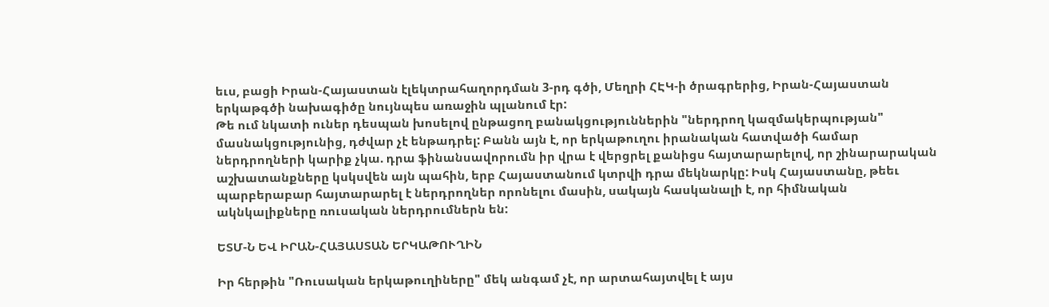եւս, բացի Իրան-Հայաստան էլեկտրահաղորդման 3-րդ գծի, Մեղրի ՀԷԿ-ի ծրագրերից, Իրան-Հայաստան երկաթգծի նախագիծը նույնպես առաջին պլանում էր:
Թե ում նկատի ուներ դեսպան խոսելով ընթացող բանակցություններին "ներդրող կազմակերպության" մասնակցությունից, դժվար չէ ենթադրել: Բանն այն է, որ երկաթուղու իրանական հատվածի համար ներդրողների կարիք չկա. դրա ֆինանսավորումն իր վրա է վերցրել քանիցս հայտարարելով, որ շինարարական աշխատանքները կսկսվեն այն պահին, երբ Հայաստանում կտրվի դրա մեկնարկը: Իսկ Հայաստանը, թեեւ պարբերաբար հայտարարել է ներդրողներ որոնելու մասին, սակայն հասկանալի է, որ հիմնական ակնկալիքները ռուսական ներդրումներն են:

ԵՏՄ-Ն ԵՎ ԻՐԱՆ-ՀԱՅԱՍՏԱՆ ԵՐԿԱԹՈՒՂԻՆ

Իր հերթին "Ռուսական երկաթուղիները" մեկ անգամ չէ, որ արտահայտվել է այս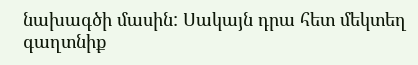նախագծի մասին: Սակայն դրա հետ մեկտեղ գաղտնիք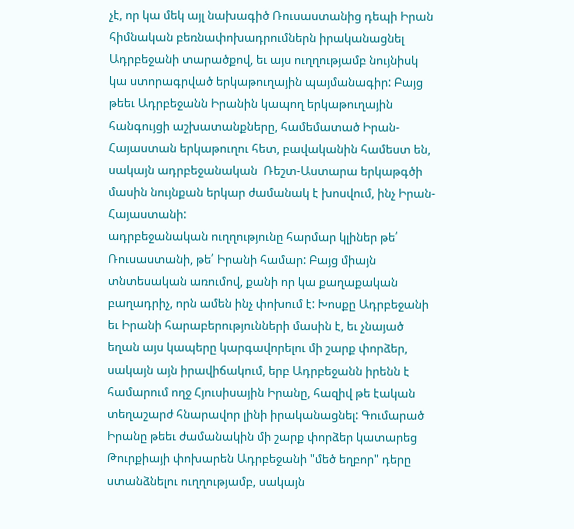չէ, որ կա մեկ այլ նախագիծ Ռուսաստանից դեպի Իրան հիմնական բեռնափոխադրումներն իրականացնել Ադրբեջանի տարածքով, եւ այս ուղղությամբ նույնիսկ կա ստորագրված երկաթուղային պայմանագիր: Բայց թեեւ Ադրբեջանն Իրանին կապող երկաթուղային հանգույցի աշխատանքները, համեմատած Իրան-Հայաստան երկաթուղու հետ, բավականին համեստ են, սակայն ադրբեջանական  Ռեշտ-Աստարա երկաթգծի մասին նույնքան երկար ժամանակ է խոսվում, ինչ Իրան-Հայաստանի:
ադրբեջանական ուղղությունը հարմար կլիներ թե՛ Ռուսաստանի, թե՛ Իրանի համար: Բայց միայն տնտեսական առումով, քանի որ կա քաղաքական բաղադրիչ, որն ամեն ինչ փոխում է: Խոսքը Ադրբեջանի եւ Իրանի հարաբերությունների մասին է, եւ չնայած եղան այս կապերը կարգավորելու մի շարք փորձեր, սակայն այն իրավիճակում, երբ Ադրբեջանն իրենն է համարում ողջ Հյուսիսային Իրանը, հազիվ թե էական տեղաշարժ հնարավոր լինի իրականացնել: Գումարած Իրանը թեեւ ժամանակին մի շարք փորձեր կատարեց Թուրքիայի փոխարեն Ադրբեջանի "մեծ եղբոր" դերը ստանձնելու ուղղությամբ, սակայն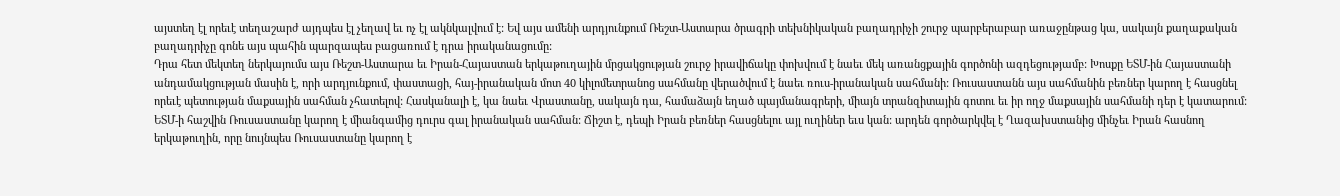այստեղ էլ որեւէ տեղաշարժ այդպես էլ չեղավ եւ ոչ էլ ակնկալվում է: Եվ այս ամենի արդյունքում Ռեշտ-Աստարա ծրագրի տեխնիկական բաղադրիչի շուրջ պարբերաբար առաջընթաց կա, սակայն քաղաքական բաղադրիչը գոնե այս պահին պարզապես բացառում է դրա իրականացումը:
Դրա հետ մեկտեղ ներկայումս այս Ռեշտ-Աստարա եւ Իրան-Հայաստան երկաթուղային մրցակցության շուրջ իրավիճակը փոխվում է նաեւ մեկ առանցքային գործոնի ազդեցությամբ: Խոսքը ԵՏՄ-ին Հայաստանի անդամակցության մասին է, որի արդյունքում, փաստացի, հայ-իրանական մոտ 40 կիլոմետրանոց սահմանը վերածվում է նաեւ ռուս-իրանական սահմանի: Ռուսաստանն այս սահմանին բեռներ կարող է հասցնել որեւէ պետության մաքսային սահման չհատելով: Հասկանալի է, կա նաեւ Վրաստանը, սակայն դա, համաձայն եղած պայմանագրերի, միայն տրանզիտային գոտու եւ իր ողջ մաքսային սահմանի դեր է կատարում:
ԵՏՄ-ի հաշվին Ռուսաստանը կարող է միանգամից դուրս գալ իրանական սահման: Ճիշտ է, դեպի Իրան բեռներ հասցնելու այլ ուղիներ եւս կան: արդեն գործարկվել է Ղազախստանից մինչեւ Իրան հասնող երկաթուղին, որը նույնպես Ռուսաստանը կարող է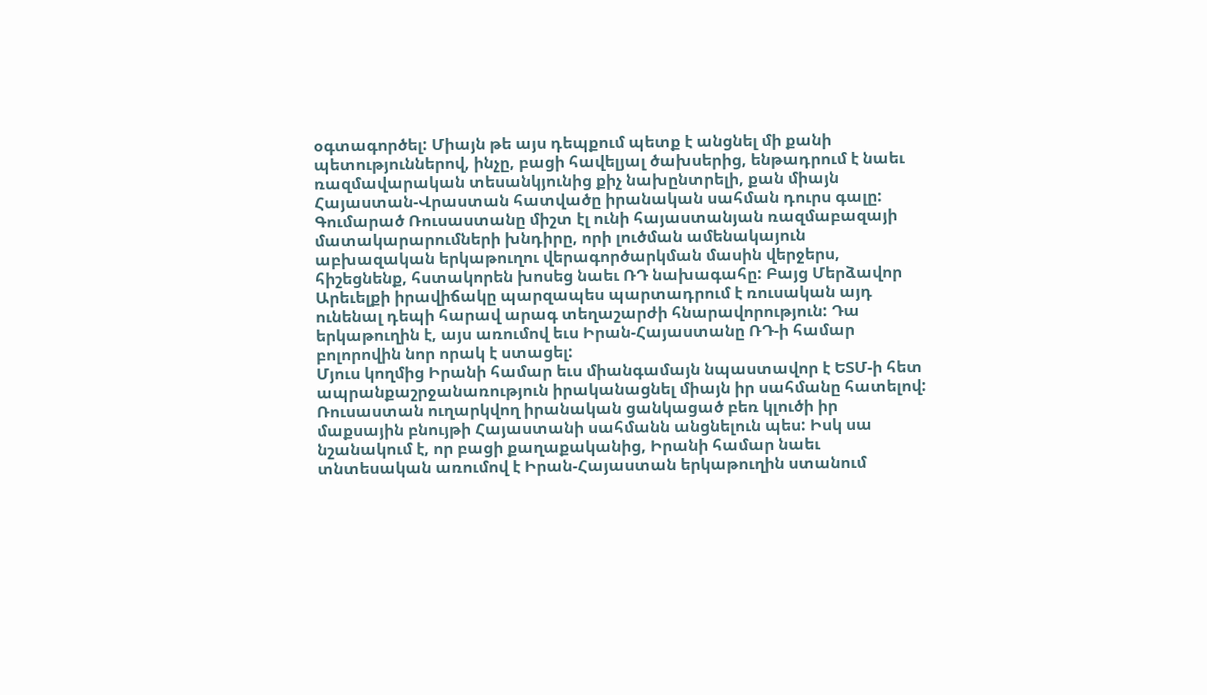օգտագործել: Միայն թե այս դեպքում պետք է անցնել մի քանի պետություններով, ինչը, բացի հավելյալ ծախսերից, ենթադրում է նաեւ ռազմավարական տեսանկյունից քիչ նախընտրելի, քան միայն Հայաստան-Վրաստան հատվածը իրանական սահման դուրս գալը:
Գումարած Ռուսաստանը միշտ էլ ունի հայաստանյան ռազմաբազայի մատակարարումների խնդիրը, որի լուծման ամենակայուն աբխազական երկաթուղու վերագործարկման մասին վերջերս, հիշեցնենք, հստակորեն խոսեց նաեւ ՌԴ նախագահը: Բայց Մերձավոր Արեւելքի իրավիճակը պարզապես պարտադրում է ռուսական այդ ունենալ դեպի հարավ արագ տեղաշարժի հնարավորություն: Դա երկաթուղին է, այս առումով եւս Իրան-Հայաստանը ՌԴ-ի համար բոլորովին նոր որակ է ստացել:
Մյուս կողմից Իրանի համար եւս միանգամայն նպաստավոր է ԵՏՄ-ի հետ ապրանքաշրջանառություն իրականացնել միայն իր սահմանը հատելով: Ռուսաստան ուղարկվող իրանական ցանկացած բեռ կլուծի իր մաքսային բնույթի Հայաստանի սահմանն անցնելուն պես: Իսկ սա նշանակում է, որ բացի քաղաքականից, Իրանի համար նաեւ տնտեսական առումով է Իրան-Հայաստան երկաթուղին ստանում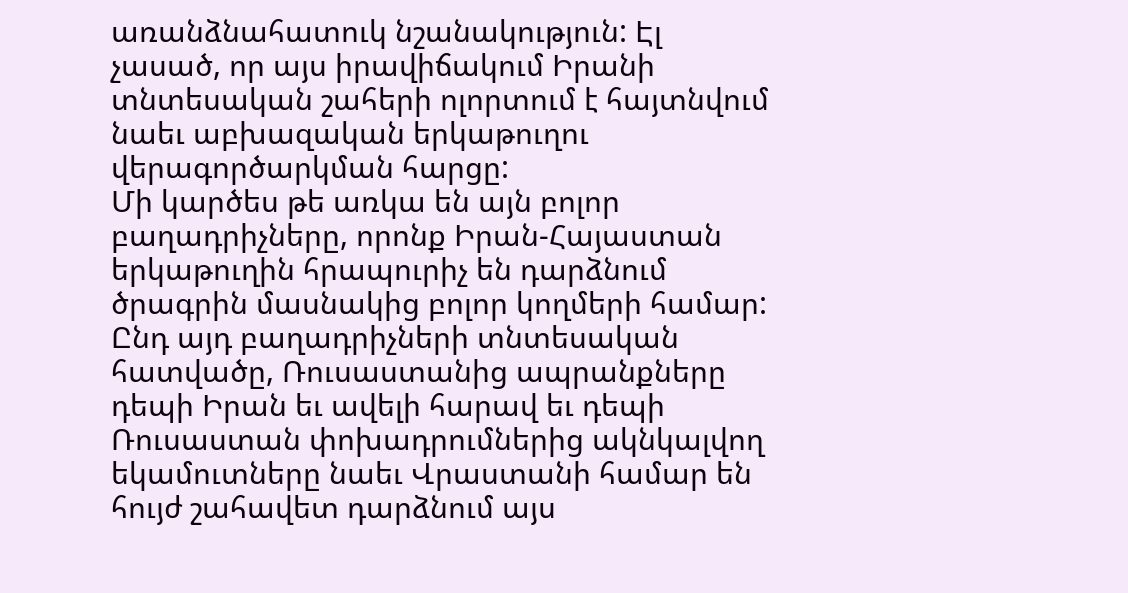առանձնահատուկ նշանակություն: Էլ չասած, որ այս իրավիճակում Իրանի տնտեսական շահերի ոլորտում է հայտնվում նաեւ աբխազական երկաթուղու վերագործարկման հարցը:
Մի կարծես թե առկա են այն բոլոր բաղադրիչները, որոնք Իրան-Հայաստան երկաթուղին հրապուրիչ են դարձնում ծրագրին մասնակից բոլոր կողմերի համար: Ընդ այդ բաղադրիչների տնտեսական հատվածը, Ռուսաստանից ապրանքները դեպի Իրան եւ ավելի հարավ եւ դեպի Ռուսաստան փոխադրումներից ակնկալվող եկամուտները նաեւ Վրաստանի համար են հույժ շահավետ դարձնում այս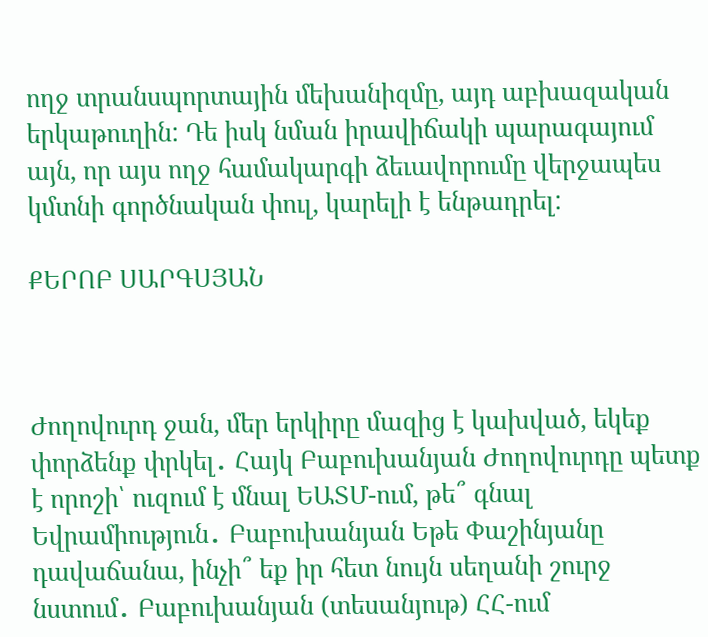ողջ տրանսպորտային մեխանիզմը, այդ աբխազական երկաթուղին: Դե իսկ նման իրավիճակի պարագայում այն, որ այս ողջ համակարգի ձեւավորումը վերջապես կմտնի գործնական փուլ, կարելի է ենթադրել:

ՔԵՐՈԲ ՍԱՐԳՍՅԱՆ



Ժողովուրդ ջան, մեր երկիրը մազից է կախված, եկեք փորձենք փրկել․ Հայկ Բաբուխանյան Ժողովուրդը պետք է որոշի՝ ուզում է մնալ ԵԱՏՄ-ում, թե՞ գնալ Եվրամիություն․ Բաբուխանյան Եթե Փաշինյանը դավաճանա, ինչի՞ եք իր հետ նույն սեղանի շուրջ նստում․ Բաբուխանյան (տեսանյութ) ՀՀ-ում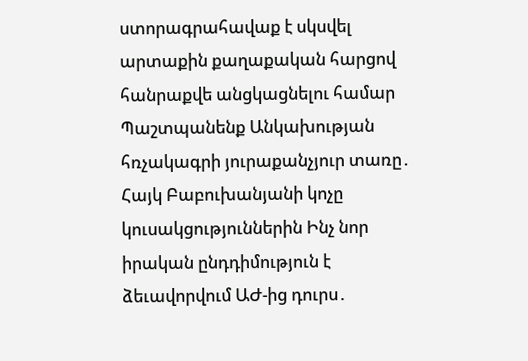ստորագրահավաք է սկսվել արտաքին քաղաքական հարցով հանրաքվե անցկացնելու համար Պաշտպանենք Անկախության հռչակագրի յուրաքանչյուր տառը․ Հայկ Բաբուխանյանի կոչը կուսակցություններին Ինչ նոր իրական ընդդիմություն է ձեւավորվում ԱԺ-ից դուրս․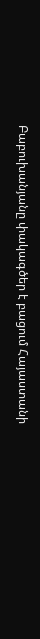Բաբուխանյանը փակագծեր է բացում Հայաստանի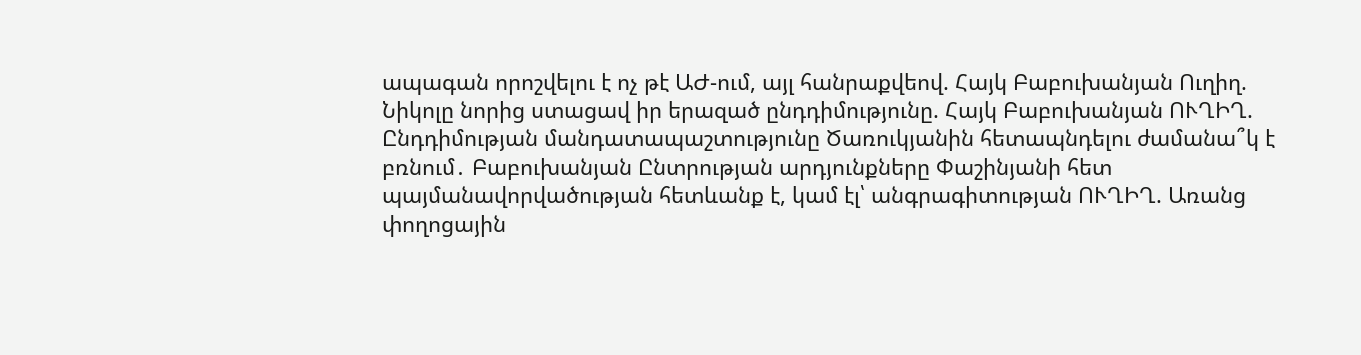ապագան որոշվելու է ոչ թէ ԱԺ-ում, այլ հանրաքվեով. Հայկ Բաբուխանյան Ուղիղ. Նիկոլը նորից ստացավ իր երազած ընդդիմությունը. Հայկ Բաբուխանյան ՈՒՂԻՂ. Ընդդիմության մանդատապաշտությունը Ծառուկյանին հետապնդելու ժամանա՞կ է բռնում․ Բաբուխանյան Ընտրության արդյունքները Փաշինյանի հետ պայմանավորվածության հետևանք է, կամ էլ՝ անգրագիտության ՈՒՂԻՂ. Առանց փողոցային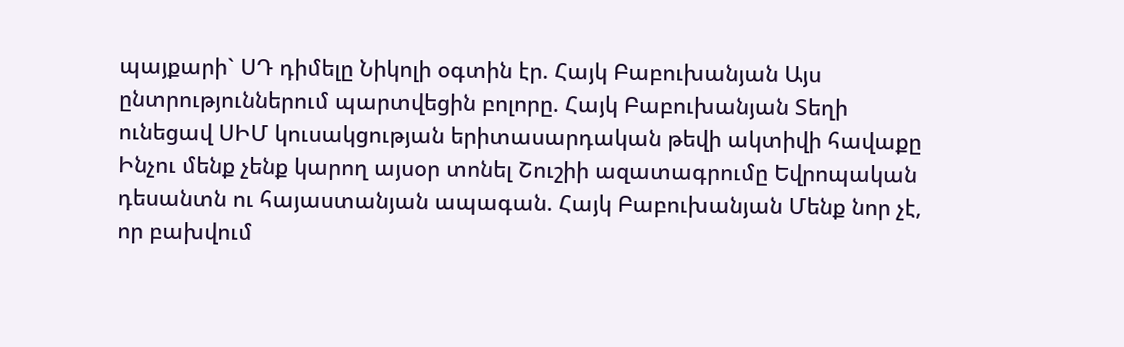պայքարի` ՍԴ դիմելը Նիկոլի օգտին էր. Հայկ Բաբուխանյան Այս ընտրություններում պարտվեցին բոլորը. Հայկ Բաբուխանյան Տեղի ունեցավ ՍԻՄ կուսակցության երիտասարդական թեվի ակտիվի հավաքը Ինչու մենք չենք կարող այսօր տոնել Շուշիի ազատագրումը Եվրոպական դեսանտն ու հայաստանյան ապագան. Հայկ Բաբուխանյան Մենք նոր չէ, որ բախվում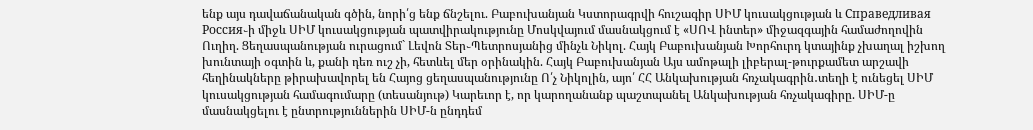ենք այս դավաճանական գծին, նորի՛ց ենք ճնշելու. Բաբուխանյան Կստորագրվի հուշագիր ՍԻՄ կուսակցության և Справедливая Россия֊ի միջև ՍԻՄ կուսակցության պատվիրակությունը Մոսկվայում մասնակցում է «ՍՈՎ ինտեր» միջազգային համաժողովին Ուղիղ. Ցեղասպանության ուրացում` Լեվոն Տեր֊Պետրոսյանից մինչև Նիկոլ. Հայկ Բաբուխանյան Խորհուրդ կտայինք չխաղալ իշխող խունտայի օգտին և, քանի դեռ ուշ չի, հետևել մեր օրինակին. Հայկ Բաբուխանյան Այս ամոթալի լիբերալ-թուրքամետ արշավի հեղինակները թիրախավորել են Հայոց ցեղասպանությունը Ո՛չ Նիկոլին, այո՛ ՀՀ Անկախության հռչակագրին․տեղի է ունեցել ՍԻՄ կուսակցության համագումարը (տեսանյութ) Կարեւոր է, որ կարողանանք պաշտպանել Անկախության հռչակագիրը. ՍԻՄ-ը մասնակցելու է ընտրություններին ՍԻՄ-ն ընդդեմ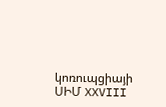կոռուպցիայի ՍԻՄ XXVIII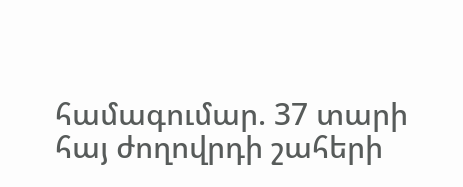համագումար. 37 տարի հայ ժողովրդի շահերի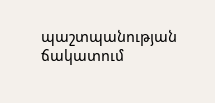պաշտպանության ճակատում